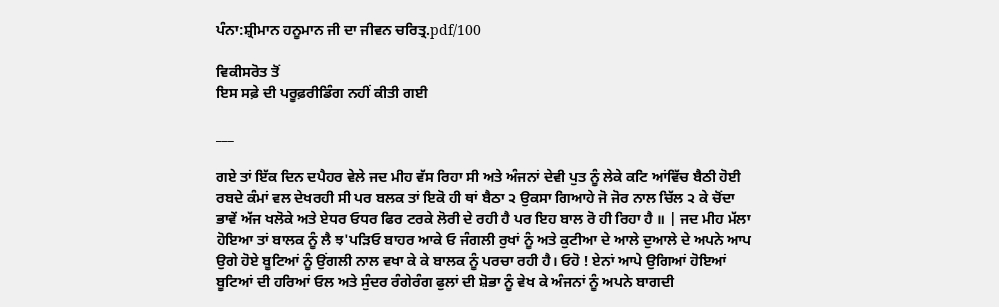ਪੰਨਾ:ਸ਼੍ਰੀਮਾਨ ਹਨੂਮਾਨ ਜੀ ਦਾ ਜੀਵਨ ਚਰਿਤ੍ਰ.pdf/100

ਵਿਕੀਸਰੋਤ ਤੋਂ
ਇਸ ਸਫ਼ੇ ਦੀ ਪਰੂਫ਼ਰੀਡਿੰਗ ਨਹੀਂ ਕੀਤੀ ਗਈ

___

ਗਏ ਤਾਂ ਇੱਕ ਦਿਨ ਦਪੈਹਰ ਵੇਲੇ ਜਦ ਮੀਹ ਵੱਸ ਰਿਹਾ ਸੀ ਅਤੇ ਅੰਜਨਾਂ ਦੇਵੀ ਪੁਤ ਨੂੰ ਲੇਕੇ ਕਟਿ ਆਂਵਿੱਚ ਬੈਠੀ ਹੋਈ ਰਬਦੇ ਕੰਮਾਂ ਵਲ ਦੇਖਰਹੀ ਸੀ ਪਰ ਬਲਕ ਤਾਂ ਇਕੋ ਹੀ ਥਾਂ ਬੈਠਾ ੨ ਉਕਸਾ ਗਿਆਹੇ ਜੋ ਜੋਰ ਨਾਲ ਚਿੱਲ ੨ ਕੇ ਚੋਂਦਾ ਭਾਵੇਂ ਅੱਜ ਖਲੋਕੇ ਅਤੇ ਏਧਰ ਓਧਰ ਫਿਰ ਟਰਕੇ ਲੋਰੀ ਦੇ ਰਹੀ ਹੈ ਪਰ ਇਹ ਬਾਲ ਰੋ ਹੀ ਰਿਹਾ ਹੈ ॥ | ਜਦ ਮੀਹ ਮੱਲਾ ਹੋਇਆ ਤਾਂ ਬਾਲਕ ਨੂੰ ਲੈ ਝ'ਪੜਿਓ ਬਾਹਰ ਆਕੇ ਓ ਜੰਗਲੀ ਰੁਖਾਂ ਨੂੰ ਅਤੇ ਕੁਟੀਆ ਦੇ ਆਲੇ ਦੁਆਲੇ ਦੇ ਅਪਨੇ ਆਪ ਉਗੇ ਹੋਏ ਬੂਟਿਆਂ ਨੂੰ ਉਂਗਲੀ ਨਾਲ ਵਖਾ ਕੇ ਕੇ ਬਾਲਕ ਨੂੰ ਪਰਚਾ ਰਹੀ ਹੈ। ਓਹੋ ! ਏਨਾਂ ਆਪੇ ਉਗਿਆਂ ਹੋਇਆਂ ਬੂਟਿਆਂ ਦੀ ਹਰਿਆਂ ਓਲ ਅਤੇ ਸੁੰਦਰ ਰੰਗੇਰੰਗ ਫੁਲਾਂ ਦੀ ਸ਼ੋਭਾ ਨੂੰ ਵੇਖ ਕੇ ਅੰਜਨਾਂ ਨੂੰ ਅਪਨੇ ਬਾਗਦੀ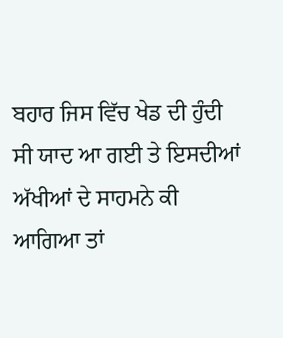ਬਹਾਰ ਜਿਸ ਵਿੱਚ ਖੇਡ ਦੀ ਹੁੰਦੀ ਸੀ ਯਾਦ ਆ ਗਈ ਤੇ ਇਸਦੀਆਂ ਅੱਖੀਆਂ ਦੇ ਸਾਹਮਨੇ ਕੀ ਆਗਿਆ ਤਾਂ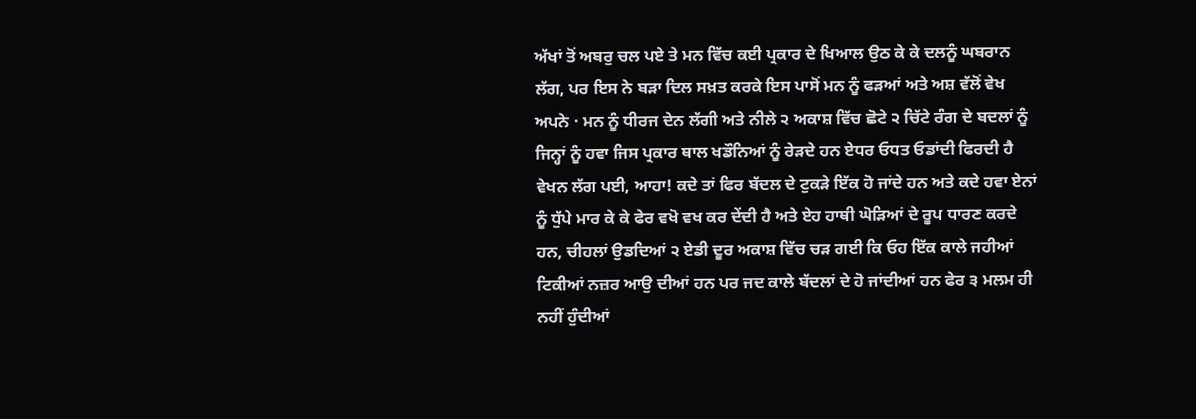ਅੱਖਾਂ ਤੋਂ ਅਬਰੁ ਚਲ ਪਏ ਤੇ ਮਨ ਵਿੱਚ ਕਈ ਪ੍ਰਕਾਰ ਦੇ ਖਿਆਲ ਉਠ ਕੇ ਕੇ ਦਲਨੂੰ ਘਬਰਾਨ ਲੱਗ, ਪਰ ਇਸ ਨੇ ਬੜਾ ਦਿਲ ਸਖ਼ਤ ਕਰਕੇ ਇਸ ਪਾਸੋਂ ਮਨ ਨੂੰ ਫੜਆਂ ਅਤੇ ਅਸ਼ ਵੱਲੋਂ ਵੇਖ ਅਪਨੇ · ਮਨ ਨੂੰ ਧੀਰਜ ਦੇਨ ਲੱਗੀ ਅਤੇ ਨੀਲੇ ੨ ਅਕਾਸ਼ ਵਿੱਚ ਛੋਟੇ ੨ ਚਿੱਟੇ ਰੰਗ ਦੇ ਬਦਲਾਂ ਨੂੰ ਜਿਨ੍ਹਾਂ ਨੂੰ ਹਵਾ ਜਿਸ ਪ੍ਰਕਾਰ ਥਾਲ ਖਡੌਨਿਆਂ ਨੂੰ ਰੇੜਦੇ ਹਨ ਏਧਰ ਓਧਤ ਓਡਾਂਦੀ ਫਿਰਦੀ ਹੈ ਵੇਖਨ ਲੱਗ ਪਈ, ਆਹਾ! ਕਦੇ ਤਾਂ ਫਿਰ ਬੱਦਲ ਦੇ ਟੁਕੜੇ ਇੱਕ ਹੋ ਜਾਂਦੇ ਹਨ ਅਤੇ ਕਦੇ ਹਵਾ ਏਨਾਂ ਨੂੰ ਧੁੱਪੇ ਮਾਰ ਕੇ ਕੇ ਫੇਰ ਵਖੋ ਵਖ ਕਰ ਦੇਂਦੀ ਹੈ ਅਤੇ ਏਹ ਹਾਥੀ ਘੋੜਿਆਂ ਦੇ ਰੂਪ ਧਾਰਣ ਕਰਦੇ ਹਨ, ਚੀਹਲਾਂ ਉਡਦਿਆਂ ੨ ਏਡੀ ਦੂਰ ਅਕਾਸ਼ ਵਿੱਚ ਚੜ ਗਈ ਕਿ ਓਹ ਇੱਕ ਕਾਲੇ ਜਹੀਆਂ ਟਿਕੀਆਂ ਨਜ਼ਰ ਆਉ ਦੀਆਂ ਹਨ ਪਰ ਜਦ ਕਾਲੇ ਬੱਦਲਾਂ ਦੇ ਹੋ ਜਾਂਦੀਆਂ ਹਨ ਫੇਰ ੩ ਮਲਮ ਹੀ ਨਹੀਂ ਹੁੰਦੀਆਂ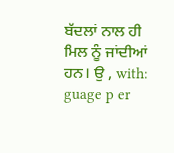ਬੱਦਲਾਂ ਨਾਲ ਹੀ ਮਿਲ ਨੂੰ ਜਾਂਦੀਆਂ ਹਨ। ਉ , with: guage p er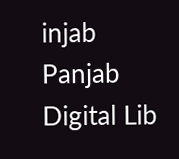injab Panjab Digital Lib